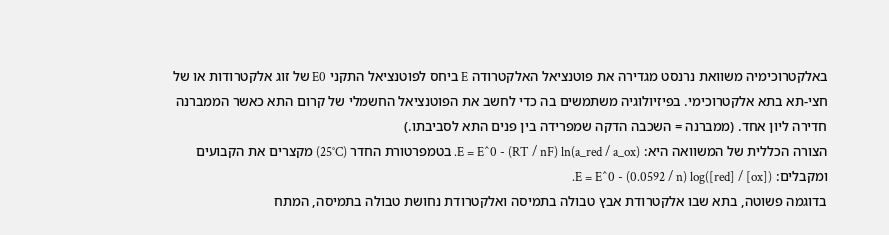באלקטרוכימיה משוואת נרנסט מגדירה את פוטנציאל האלקטרודה E ביחס לפוטנציאל התקני E0 של זוג אלקטרודות או של חצי-תא בתא אלקטרוכימי. בפיזיולוגיה משתמשים בה כדי לחשב את הפוטנציאל החשמלי של קרום התא כאשר הממברנה חדירה ליון אחד. (ממברנה = השכבה הדקה שמפרידה בין פנים התא לסביבתו.)
הצורה הכללית של המשוואה היא: E = E^0 - (RT / nF) ln(a_red / a_ox). בטמפרטורת החדר (25°C) מקצרים את הקבועים ומקבלים: E = E^0 - (0.0592 / n) log([red] / [ox]).
בדוגמה פשוטה, בתא שבו אלקטרודת אבץ טבולה בתמיסה ואלקטרודת נחושת טבולה בתמיסה, המתח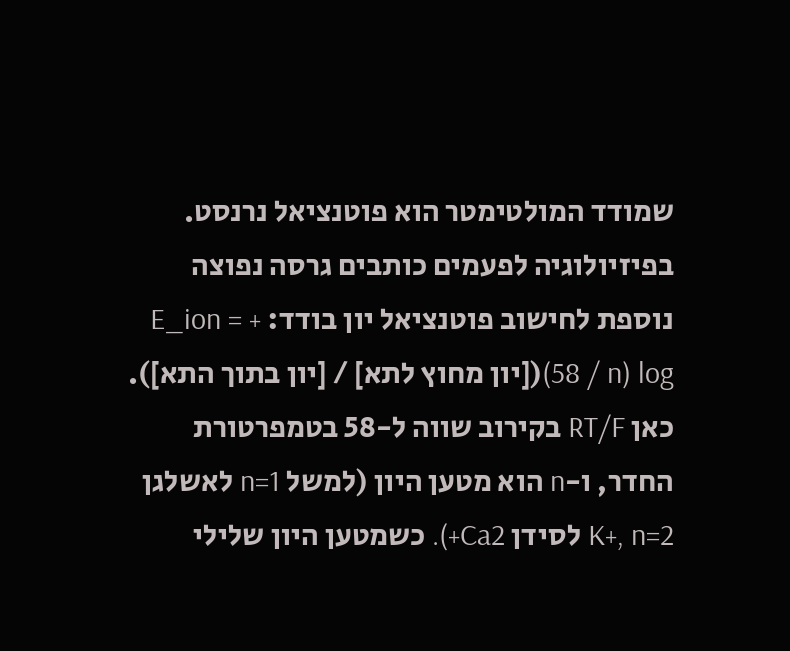שמודד המולטימטר הוא פוטנציאל נרנסט.
בפיזיולוגיה לפעמים כותבים גרסה נפוצה נוספת לחישוב פוטנציאל יון בודד: E_ion = + (58 / n) log([יון מחוץ לתא] / [יון בתוך התא]). כאן RT/F בקירוב שווה ל-58 בטמפרטורת החדר, ו-n הוא מטען היון (למשל n=1 לאשלגן K+, n=2 לסידן Ca2+). כשמטען היון שלילי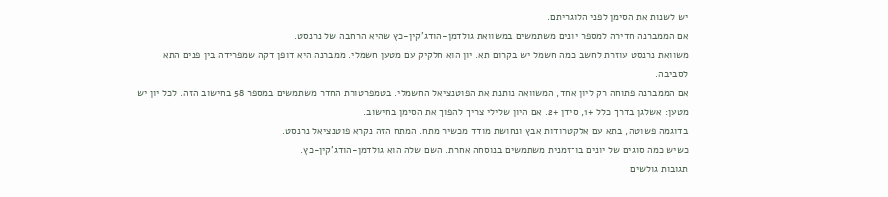יש לשנות את הסימן לפני הלוגריתם.
אם הממברנה חדירה למספר יונים משתמשים במשוואת גולדמן-הודג'קין-כץ שהיא הרחבה של נרנסט.
משוואת נרנסט עוזרת לחשב כמה חשמל יש בקרום תא. יון הוא חלקיק עם מטען חשמלי. ממברנה היא דופן דקה שמפרידה בין פנים התא לסביבה.
אם הממברנה פתוחה רק ליון אחד, המשוואה נותנת את הפוטנציאל החשמלי. בטמפרטורת החדר משתמשים במספר 58 בחישוב הזה. לכל יון יש מטען: אשלגן בדרך כלל +1, סידן +2. אם היון שלילי צריך להפוך את הסימן בחישוב.
בדוגמה פשוטה, בתא עם אלקטרודות אבץ ונחושת מודד מכשיר מתח. המתח הזה נקרא פוטנציאל נרנסט.
כשיש כמה סוגים של יונים בו־זמנית משתמשים בנוסחה אחרת. השם שלה הוא גולדמן-הודג'קין-כץ.
תגובות גולשים